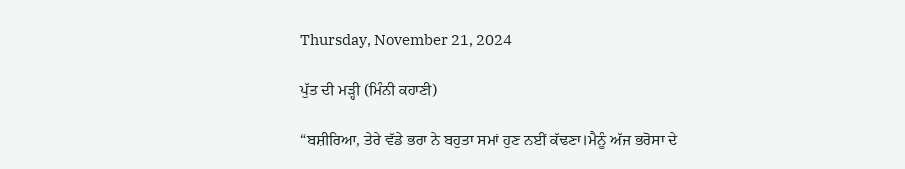Thursday, November 21, 2024

ਪੁੱਤ ਦੀ ਮੜ੍ਹੀ (ਮਿੰਨੀ ਕਹਾਣੀ)

“ਬਸ਼ੀਰਿਆ, ਤੇਰੇ ਵੱਡੇ ਭਰਾ ਨੇ ਬਹੁਤਾ ਸਮਾਂ ਹੁਣ ਨਈਂ ਕੱਢਣਾ।ਮੈਨੂੰ ਅੱਜ ਭਰੋਸਾ ਦੇ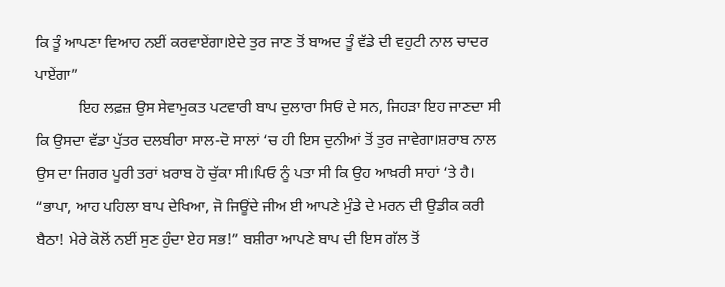ਕਿ ਤੂੰ ਆਪਣਾ ਵਿਆਹ ਨਈਂ ਕਰਵਾਏਂਗਾ।ਏਦੇ ਤੁਰ ਜਾਣ ਤੋਂ ਬਾਅਦ ਤੂੰ ਵੱਡੇ ਦੀ ਵਹੁਟੀ ਨਾਲ ਚਾਦਰ ਪਾਏਂਗਾ”
           ਇਹ ਲਫ਼ਜ਼ ਉਸ ਸੇਵਾਮੁਕਤ ਪਟਵਾਰੀ ਬਾਪ ਦੁਲਾਰਾ ਸਿਓਂ ਦੇ ਸਨ, ਜਿਹੜਾ ਇਹ ਜਾਣਦਾ ਸੀ ਕਿ ਉਸਦਾ ਵੱਡਾ ਪੁੱਤਰ ਦਲਬੀਰਾ ਸਾਲ-ਦੋ ਸਾਲਾਂ ‘ਚ ਹੀ ਇਸ ਦੁਨੀਆਂ ਤੋਂ ਤੁਰ ਜਾਵੇਗਾ।ਸ਼ਰਾਬ ਨਾਲ ਉਸ ਦਾ ਜਿਗਰ ਪੂਰੀ ਤਰਾਂ ਖ਼ਰਾਬ ਹੋ ਚੁੱਕਾ ਸੀ।ਪਿਓ ਨੂੰ ਪਤਾ ਸੀ ਕਿ ਉਹ ਆਖ਼ਰੀ ਸਾਹਾਂ ‘ਤੇ ਹੈ।
“ਭਾਪਾ, ਆਹ ਪਹਿਲਾ ਬਾਪ ਦੇਖਿਆ, ਜੋ ਜਿਊਂਦੇ ਜੀਅ ਈ ਆਪਣੇ ਮੁੰਡੇ ਦੇ ਮਰਨ ਦੀ ਉਡੀਕ ਕਰੀ ਬੈਠਾ! ਮੇਰੇ ਕੋਲੋਂ ਨਈਂ ਸੁਣ ਹੁੰਦਾ ਏਹ ਸਭ!” ਬਸ਼ੀਰਾ ਆਪਣੇ ਬਾਪ ਦੀ ਇਸ ਗੱਲ ਤੋਂ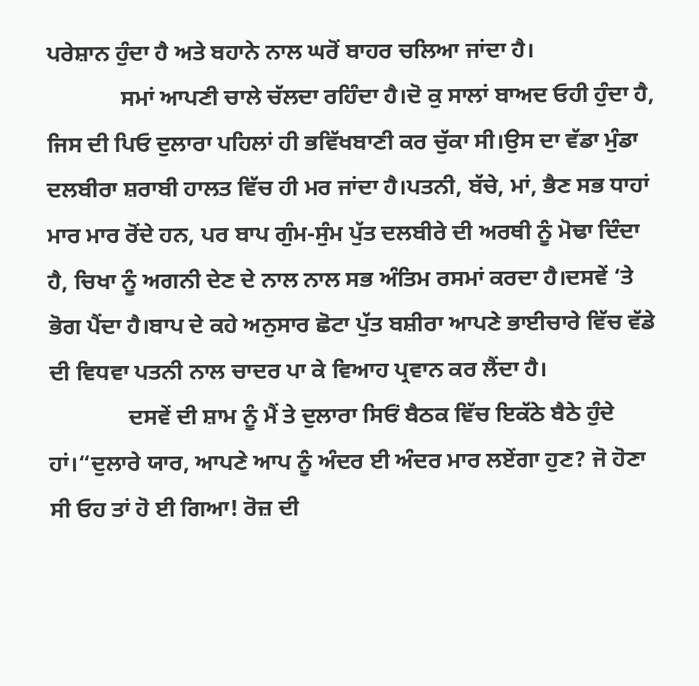ਪਰੇਸ਼ਾਨ ਹੁੰਦਾ ਹੈ ਅਤੇ ਬਹਾਨੇ ਨਾਲ ਘਰੋਂ ਬਾਹਰ ਚਲਿਆ ਜਾਂਦਾ ਹੈ।
             ਸਮਾਂ ਆਪਣੀ ਚਾਲੇ ਚੱਲਦਾ ਰਹਿੰਦਾ ਹੈ।ਦੋ ਕੁ ਸਾਲਾਂ ਬਾਅਦ ਓਹੀ ਹੁੰਦਾ ਹੈ, ਜਿਸ ਦੀ ਪਿਓ ਦੁਲਾਰਾ ਪਹਿਲਾਂ ਹੀ ਭਵਿੱਖਬਾਣੀ ਕਰ ਚੁੱਕਾ ਸੀ।ਉਸ ਦਾ ਵੱਡਾ ਮੁੰਡਾ ਦਲਬੀਰਾ ਸ਼ਰਾਬੀ ਹਾਲਤ ਵਿੱਚ ਹੀ ਮਰ ਜਾਂਦਾ ਹੈ।ਪਤਨੀ, ਬੱਚੇ, ਮਾਂ, ਭੈਣ ਸਭ ਧਾਹਾਂ ਮਾਰ ਮਾਰ ਰੋਂਦੇ ਹਨ, ਪਰ ਬਾਪ ਗੁੰਮ-ਸੁੰਮ ਪੁੱਤ ਦਲਬੀਰੇ ਦੀ ਅਰਥੀ ਨੂੰ ਮੋਢਾ ਦਿੰਦਾ ਹੈ, ਚਿਖਾ ਨੂੰ ਅਗਨੀ ਦੇਣ ਦੇ ਨਾਲ ਨਾਲ ਸਭ ਅੰਤਿਮ ਰਸਮਾਂ ਕਰਦਾ ਹੈ।ਦਸਵੇਂ ‘ਤੇ ਭੋਗ ਪੈਂਦਾ ਹੈ।ਬਾਪ ਦੇ ਕਹੇ ਅਨੁਸਾਰ ਛੋਟਾ ਪੁੱਤ ਬਸ਼ੀਰਾ ਆਪਣੇ ਭਾਈਚਾਰੇ ਵਿੱਚ ਵੱਡੇ ਦੀ ਵਿਧਵਾ ਪਤਨੀ ਨਾਲ ਚਾਦਰ ਪਾ ਕੇ ਵਿਆਹ ਪ੍ਰਵਾਨ ਕਰ ਲੈਂਦਾ ਹੈ।
              ਦਸਵੇਂ ਦੀ ਸ਼ਾਮ ਨੂੰ ਮੈਂ ਤੇ ਦੁਲਾਰਾ ਸਿਓਂ ਬੈਠਕ ਵਿੱਚ ਇਕੱਠੇ ਬੈਠੇ ਹੁੰਦੇ ਹਾਂ।“ਦੁਲਾਰੇ ਯਾਰ, ਆਪਣੇ ਆਪ ਨੂੰ ਅੰਦਰ ਈ ਅੰਦਰ ਮਾਰ ਲਏਂਗਾ ਹੁਣ? ਜੋ ਹੋਣਾ ਸੀ ਓਹ ਤਾਂ ਹੋ ਈ ਗਿਆ! ਰੋਜ਼ ਦੀ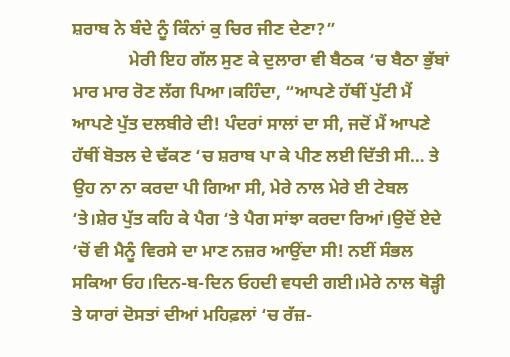ਸ਼ਰਾਬ ਨੇ ਬੰਦੇ ਨੂੰ ਕਿੰਨਾਂ ਕੁ ਚਿਰ ਜੀਣ ਦੇਣਾ?”
             ਮੇਰੀ ਇਹ ਗੱਲ ਸੁਣ ਕੇ ਦੁਲਾਰਾ ਵੀ ਬੈਠਕ ‘ਚ ਬੈਠਾ ਭੁੱਬਾਂ ਮਾਰ ਮਾਰ ਰੋਣ ਲੱਗ ਪਿਆ।ਕਹਿੰਦਾ, “ਆਪਣੇ ਹੱਥੀਂ ਪੁੱਟੀ ਮੈਂ ਆਪਣੇ ਪੁੱਤ ਦਲਬੀਰੇ ਦੀ! ਪੰਦਰਾਂ ਸਾਲਾਂ ਦਾ ਸੀ, ਜਦੋਂ ਮੈਂ ਆਪਣੇ ਹੱਥੀਂ ਬੋਤਲ ਦੇ ਢੱਕਣ ‘ਚ ਸ਼ਰਾਬ ਪਾ ਕੇ ਪੀਣ ਲਈ ਦਿੱਤੀ ਸੀ… ਤੇ ਉਹ ਨਾ ਨਾ ਕਰਦਾ ਪੀ ਗਿਆ ਸੀ, ਮੇਰੇ ਨਾਲ ਮੇਰੇ ਈ ਟੇਬਲ ‘ਤੇ।ਸ਼ੇਰ ਪੁੱਤ ਕਹਿ ਕੇ ਪੈਗ ‘ਤੇ ਪੈਗ ਸਾਂਝਾ ਕਰਦਾ ਰਿਆਂ।ਉਦੋਂ ਏਦੇ ‘ਚੋਂ ਵੀ ਮੈਨੂੰ ਵਿਰਸੇ ਦਾ ਮਾਣ ਨਜ਼ਰ ਆਉਂਦਾ ਸੀ! ਨਈਂ ਸੰਭਲ ਸਕਿਆ ਓਹ।ਦਿਨ-ਬ-ਦਿਨ ਓਹਦੀ ਵਧਦੀ ਗਈ।ਮੇਰੇ ਨਾਲ ਥੋੜ੍ਹੀ ਤੇ ਯਾਰਾਂ ਦੋਸਤਾਂ ਦੀਆਂ ਮਹਿਫ਼ਲਾਂ ‘ਚ ਰੱਜ਼-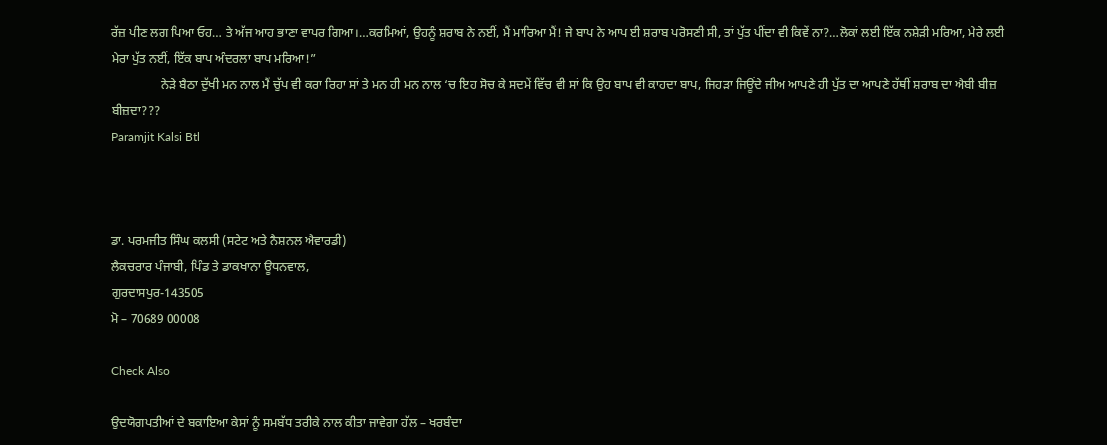ਰੱਜ਼ ਪੀਣ ਲਗ ਪਿਆ ਓਹ… ਤੇ ਅੱਜ ਆਹ ਭਾਣਾ ਵਾਪਰ ਗਿਆ।…ਕਰਮਿਆਂ, ਉਹਨੂੰ ਸ਼ਰਾਬ ਨੇ ਨਈਂ, ਮੈਂ ਮਾਰਿਆ ਮੈਂ! ਜੇ ਬਾਪ ਨੇ ਆਪ ਈ ਸ਼ਰਾਬ ਪਰੋਸਣੀ ਸੀ, ਤਾਂ ਪੁੱਤ ਪੀਂਦਾ ਵੀ ਕਿਵੇਂ ਨਾ?…ਲੋਕਾਂ ਲਈ ਇੱਕ ਨਸ਼ੇੜੀ ਮਰਿਆ, ਮੇਰੇ ਲਈ ਮੇਰਾ ਪੁੱਤ ਨਈਂ, ਇੱਕ ਬਾਪ ਅੰਦਰਲਾ ਬਾਪ ਮਰਿਆ!”
                ਨੇੜੇ ਬੈਠਾ ਦੁੱਖੀ ਮਨ ਨਾਲ ਮੈਂ ਚੁੱਪ ਵੀ ਕਰਾ ਰਿਹਾ ਸਾਂ ਤੇ ਮਨ ਹੀ ਮਨ ਨਾਲ ‘ਚ ਇਹ ਸੋਚ ਕੇ ਸਦਮੇਂ ਵਿੱਚ ਵੀ ਸਾਂ ਕਿ ਉਹ ਬਾਪ ਵੀ ਕਾਹਦਾ ਬਾਪ, ਜਿਹੜਾ ਜਿਊਂਦੇ ਜੀਅ ਆਪਣੇ ਹੀ ਪੁੱਤ ਦਾ ਆਪਣੇ ਹੱਥੀਂ ਸ਼ਰਾਬ ਦਾ ਐਬੀ ਬੀਜ਼ ਬੀਜ਼ਦਾ???
Paramjit Kalsi Btl



ਡਾ. ਪਰਮਜੀਤ ਸਿੰਘ ਕਲਸੀ (ਸਟੇਟ ਅਤੇ ਨੈਸ਼ਨਲ ਐਵਾਰਡੀ)
ਲੈਕਚਰਾਰ ਪੰਜਾਬੀ, ਪਿੰਡ ਤੇ ਡਾਕਖਾਨਾ ਊਧਨਵਾਲ,
ਗੁਰਦਾਸਪੁਰ-143505
ਮੋ – 70689 00008

Check Also

ਉਦਯੋਗਪਤੀਆਂ ਦੇ ਬਕਾਇਆ ਕੇਸਾਂ ਨੂੰ ਸਮਬੱਧ ਤਰੀਕੇ ਨਾਲ ਕੀਤਾ ਜਾਵੇਗਾ ਹੱਲ – ਖਰਬੰਦਾ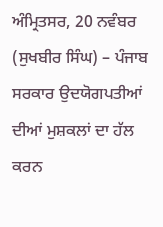ਅੰਮ੍ਰਿਤਸਰ, 20 ਨਵੰਬਰ (ਸੁਖਬੀਰ ਸਿੰਘ) – ਪੰਜਾਬ ਸਰਕਾਰ ਉਦਯੋਗਪਤੀਆਂ ਦੀਆਂ ਮੁਸ਼ਕਲਾਂ ਦਾ ਹੱਲ ਕਰਨ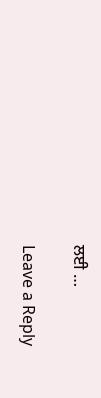ਲਈ …

Leave a Reply